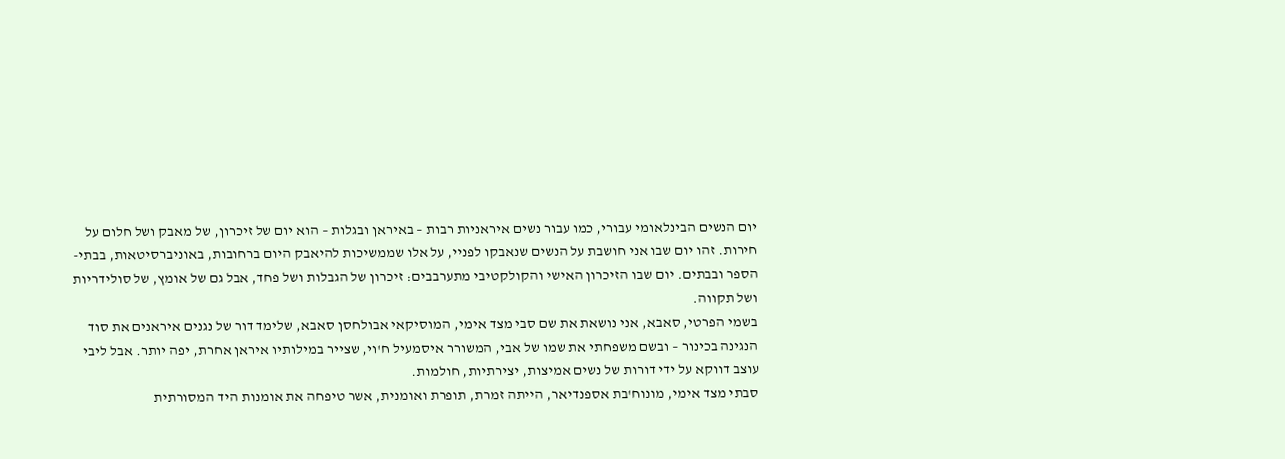יום הנשים הבינלאומי עבורי, כמו עבור נשים איראניות רבות – באיראן ובגלות – הוא יום של זיכרון, של מאבק ושל חלום על חירות. זהו יום שבו אני חושבת על הנשים שנאבקו לפניי, על אלו שממשיכות להיאבק היום ברחובות, באוניברסיטאות, בבתי-הספר ובבתים. יום שבו הזיכרון האישי והקולקטיבי מתערבבים: זיכרון של הגבלות ושל פחד, אבל גם של אומץ, של סולידריות ושל תקווה.
בשמי הפרטי, סאבא, אני נושאת את שם סבי מצד אימי, המוסיקאי אבולחסן סאבא, שלימד דור של נגנים איראנים את סוד הנגינה בכינור – ובשם משפחתי את שמו של אבי, המשורר איסמעיל ח'וי, שצייר במילותיו איראן אחרת, יפה יותר. אבל ליבי עוצב דווקא על ידי דורות של נשים אמיצות, יצירתיות, חולמות.
סבתי מצד אימי, מונוח'בת אספנדיאר, הייתה זמרת, תופרת ואומנית, אשר טיפחה את אומנות היד המסורתית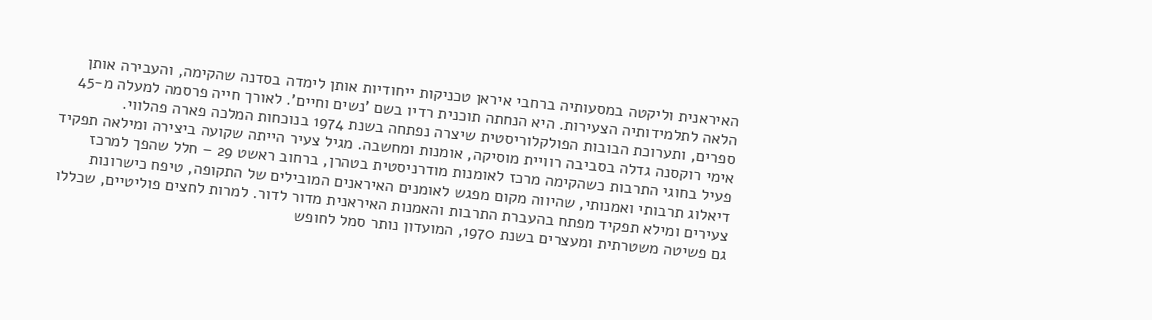האיראנית וליקטה במסעותיה ברחבי איראן טכניקות ייחודיות אותן לימדה בסדנה שהקימה, והעבירה אותן הלאה לתלמידותיה הצעירות. היא הנחתה תוכנית רדיו בשם 'נשים וחיים'. לאורך חייה פרסמה למעלה מ-45 ספרים, ותערוכת הבובות הפולקלוריסטית שיצרה נפתחה בשנת 1974 בנוכחות המלכה פארה פהלווי.
אימי רוקסנה גדלה בסביבה רוויית מוסיקה, אומנות ומחשבה. מגיל צעיר הייתה שקועה ביצירה ומילאה תפקיד פעיל בחוגי התרבות כשהקימה מרכז לאומנות מודרניסטית בטהרן, ברחוב ראשט 29 – חלל שהפך למרכז דיאלוג תרבותי ואמנותי, שהיווה מקום מפגש לאומנים האיראנים המובילים של התקופה, טיפח כישרונות צעירים ומילא תפקיד מפתח בהעברת התרבות והאמנות האיראנית מדור לדור. למרות לחצים פוליטיים, שכללו גם פשיטה משטרתית ומעצרים בשנת 1970, המועדון נותר סמל לחופש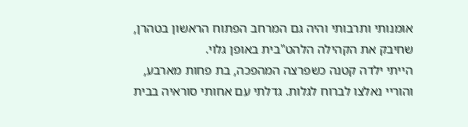אומנותי ותרבותי והיה גם המרחב הפתוח הראשון בטהרן, שחיבק את הקהילה הלהט"בית באופן גלוי.
הייתי ילדה קטנה כשפרצה המהפכה, בת פחות מארבע, והוריי נאלצו לברוח לגלות. גדלתי עם אחותי סוראיה בבית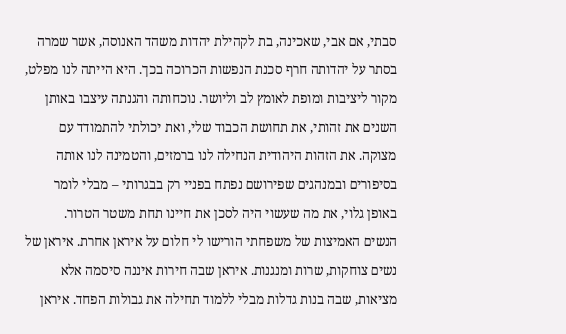סבתי, אם אבי, שאכינה, בת לקהילת יהדות משהד האנוסה, אשר שמרה בסתר על יהדותה חרף סכנת הנפשות הכרוכה בכך. היא הייתה לנו מפלט, מקור ליציבות ומופת לאומץ לב וליושר. נוכחותה והגנתה עיצבו באותן השנים את זהותי, את תחושת הכבוד שלי, ואת יכולתי להתמודד עם מצוקה. את הזהות היהודית הנחילה לנו ברמזים, והטמינה לנו אותה בסיפורים ובמנהגים שפירושם נפתח בפניי רק בבגרותי – מבלי לומר באופן גלוי, את מה שעשוי היה לסכן את חיינו תחת משטר הטרור.
הנשים האמיצות של משפחתי הורישו לי חלום על איראן אחרת. איראן של נשים צוחקות, שרות ומנגנות. איראן שבה חירות איננה סיסמה אלא מציאות, שבה בנות גדלות מבלי ללמוד תחילה את גבולות הפחד. איראן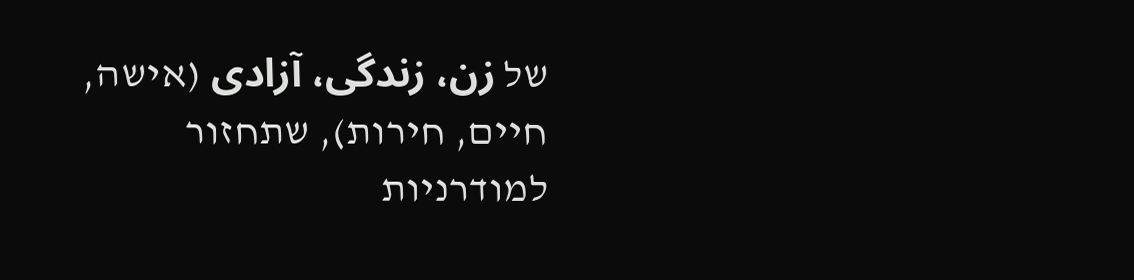של زن، زندگی، آزادی (אישה, חיים, חירות), שתחזור למודרניות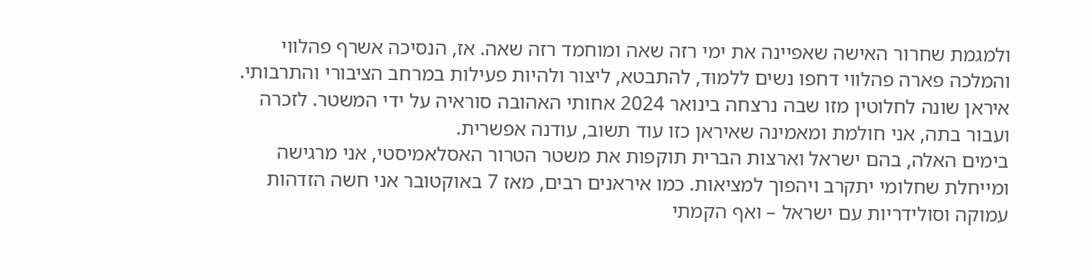ולמגמת שחרור האישה שאפיינה את ימי רזה שאה ומוחמד רזה שאה. אז, הנסיכה אשרף פהלווי והמלכה פארה פהלווי דחפו נשים ללמוד, להתבטא, ליצור ולהיות פעילות במרחב הציבורי והתרבותי. איראן שונה לחלוטין מזו שבה נרצחה בינואר 2024 אחותי האהובה סוראיה על ידי המשטר. לזכרה ועבור בתה, אני חולמת ומאמינה שאיראן כזו עוד תשוב, עודנה אפשרית.
בימים האלה, בהם ישראל וארצות הברית תוקפות את משטר הטרור האסלאמיסטי, אני מרגישה ומייחלת שחלומי יתקרב ויהפוך למציאות. כמו איראנים רבים, מאז 7 באוקטובר אני חשה הזדהות עמוקה וסולידריות עם ישראל – ואף הקמתי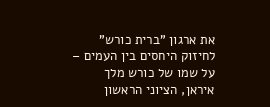את ארגון "ברית כורש" לחיזוק היחסים בין העמים – על שמו של כורש מלך איראן, הציוני הראשון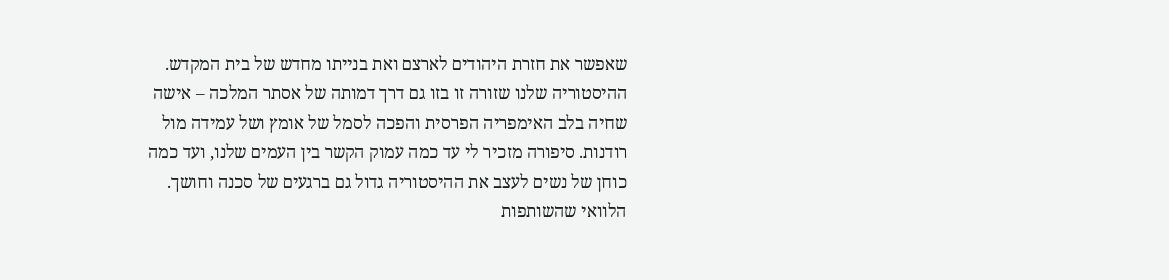שאפשר את חזרת היהודים לארצם ואת בנייתו מחדש של בית המקדש.
ההיסטוריה שלנו שזורה זו בזו גם דרך דמותה של אסתר המלכה – אישה שחיה בלב האימפריה הפרסית והפכה לסמל של אומץ ושל עמידה מול רודנות. סיפורה מזכיר לי עד כמה עמוק הקשר בין העמים שלנו, ועד כמה כוחן של נשים לעצב את ההיסטוריה גדול גם ברגעים של סכנה וחושך.
הלוואי שהשותפות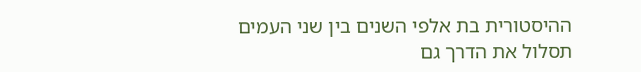ההיסטורית בת אלפי השנים בין שני העמים תסלול את הדרך גם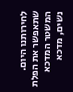לחירותנו היום. שתאפשר את הפלת המשטר המדכא נשים, מדכא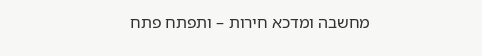מחשבה ומדכא חירות – ותפתח פתח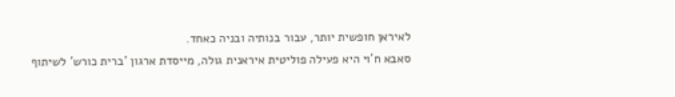לאיראן חופשית יותר, עבור בנותיה ובניה כאחד.
סאבא ח'וי היא פעילה פוליטית איראנית גולה, מייסדת ארגון 'ברית כורש' לשיתוף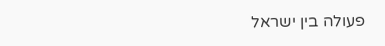פעולה בין ישראל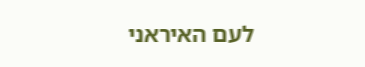לעם האיראני